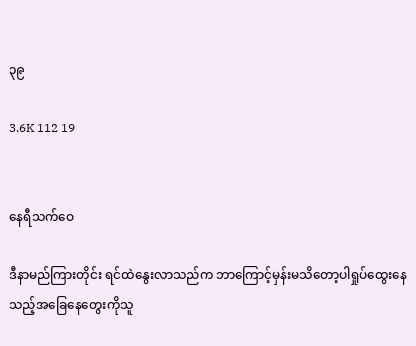၃၉

3.6K 112 19


နေရီသက်ဝေ

ဒီနာမည်ကြားတိုင်း ရင်ထဲနွေးလာသည်က ဘာကြောင့်မှန်းမသိတော့ပါရှုပ်ထွေးနေသည့်အခြေနေတွေးကိုသူ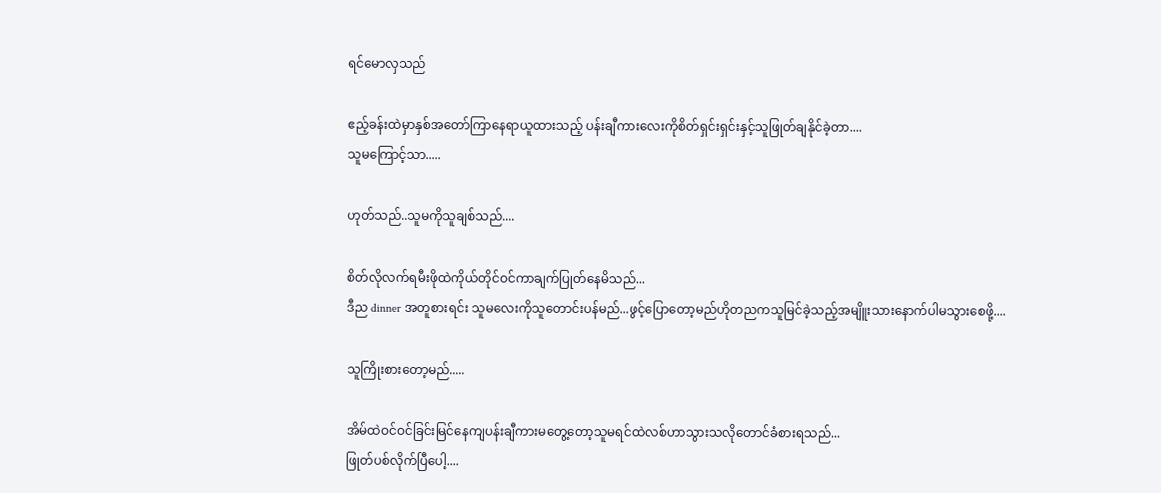ရင်မောလှသည်

ဧည့်ခန်းထဲမှာနှစ်အတော်ကြာနေရာယူထားသည့် ပန်းချီကားလေးကိုစိတ်ရှင်းရှင်းနှင့်သူဖြုတ်ချနိုင်ခဲ့တာ....
သူမကြောင့်သာ.....

ဟုတ်သည်..သူမကိုသူချစ်သည်....

စိတ်လိုလက်ရမီးဖိုထဲကိုယ်တိုင်ဝင်ကာချက်ပြုတ်နေမိသည်...
ဒီည dinner အတူစားရင်း သူမလေးကိုသူတောင်းပန်မည်...ဖွင့်ပြောတော့မည်ဟိုတညကသူမြင်ခဲ့သည့်အမျိူးသားနောက်ပါမသွားစေဖို့....

သူကြိုးစားတော့မည်.....

အိမ်ထဲဝင်ဝင်ခြင်းမြင်နေကျပန်းချီကားမတွေ့တော့သူမရင်ထဲလစ်ဟာသွားသလိုတောင်ခံစားရသည်...
ဖြုတ်ပစ်လိုက်ပြီပေါ့....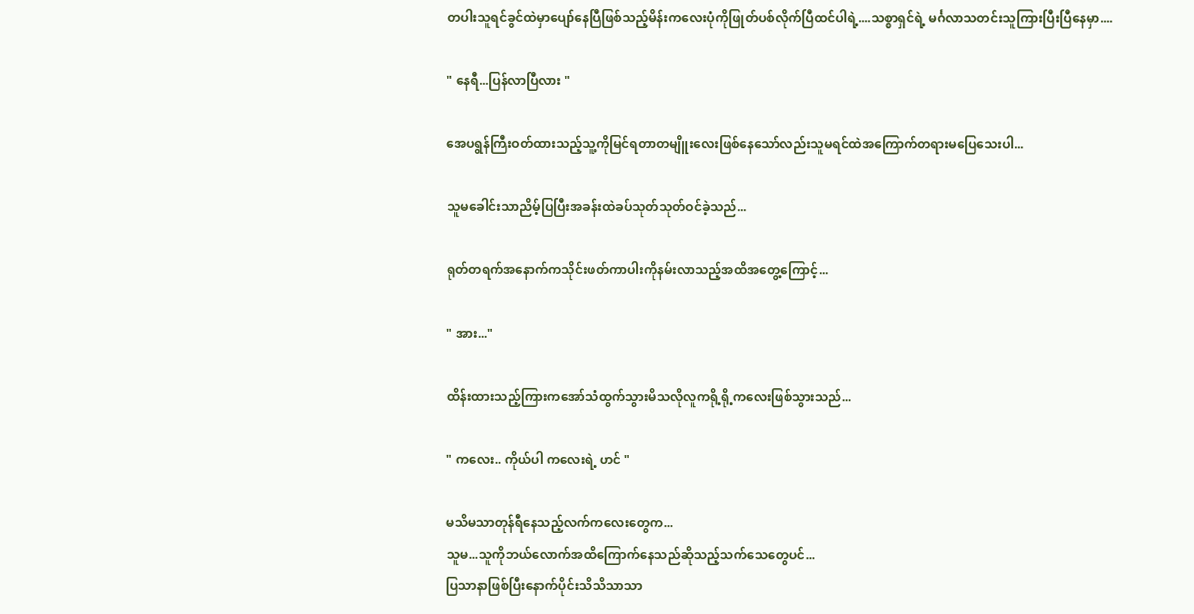တပါးသူရင်ခွင်ထဲမှာပျော်နေပြီဖြစ်သည့်မိန်းကလေးပုံကိုဖြုတ်ပစ်လိုက်ပြီထင်ပါရဲ့....သစ္စာရှင်ရဲ့ မင်္ဂလာသတင်းသူကြားပြီးပြီနေမှာ....

" နေရီ...ပြန်လာပြီလား "

အေပရွန်ကြီးဝတ်ထားသည့်သူ့ကိုမြင်ရတာတမျိူးလေးဖြစ်နေသော်လည်းသူမရင်ထဲအကြောက်တရားမပြေသေးပါ...

သူမခေါင်းသာညိမ့်ပြပြီးအခန်းထဲခပ်သုတ်သုတ်ဝင်ခဲ့သည်...

ရုတ်တရက်အနောက်ကသိုင်းဖတ်ကာပါးကိုနမ်းလာသည့်အထိအတွေ့ကြောင့်...

" အား..."

ထိန်းထားသည့်ကြားကအော်သံထွက်သွားမိသလိုလူကရို့ရို့ကလေးဖြစ်သွားသည်...

" ကလေး.. ကိုယ်ပါ ကလေးရဲ့ ဟင် "

မသိမသာတုန်ရီနေသည့်လက်ကလေးတွေက...
သူမ...သူကိုဘယ်လောက်အထိကြောက်နေသည်ဆိုသည့်သက်သေတွေပင်...
ပြသာနာဖြစ်ပြီးနောက်ပိုင်းသိသိသာသာ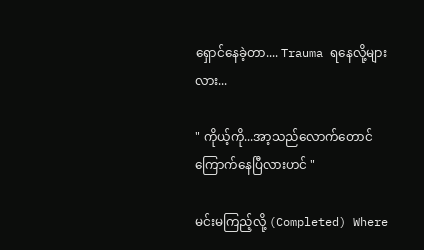ရှောင်နေခဲ့တာ.... Trauma ရနေလို့များလား...

" ကိုယ့်ကို...အာ့သည်လောက်တောင်ကြောက်နေပြီလားဟင် "

မင်းမကြည့်လို့ (Completed) Where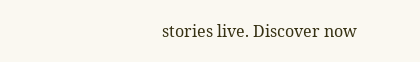stories live. Discover now